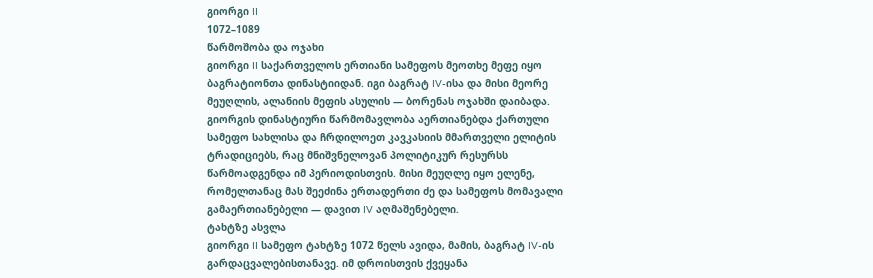გიორგი II
1072–1089
წარმოშობა და ოჯახი
გიორგი II საქართველოს ერთიანი სამეფოს მეოთხე მეფე იყო ბაგრატიონთა დინასტიიდან. იგი ბაგრატ IV-ისა და მისი მეორე მეუღლის, ალანიის მეფის ასულის — ბორენას ოჯახში დაიბადა. გიორგის დინასტიური წარმომავლობა აერთიანებდა ქართული სამეფო სახლისა და ჩრდილოეთ კავკასიის მმართველი ელიტის ტრადიციებს, რაც მნიშვნელოვან პოლიტიკურ რესურსს წარმოადგენდა იმ პერიოდისთვის. მისი მეუღლე იყო ელენე, რომელთანაც მას შეეძინა ერთადერთი ძე და სამეფოს მომავალი გამაერთიანებელი — დავით IV აღმაშენებელი.
ტახტზე ასვლა
გიორგი II სამეფო ტახტზე 1072 წელს ავიდა, მამის, ბაგრატ IV-ის გარდაცვალებისთანავე. იმ დროისთვის ქვეყანა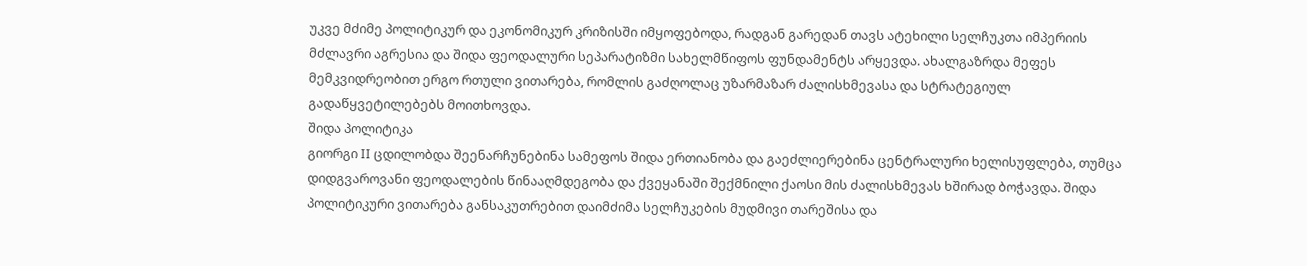უკვე მძიმე პოლიტიკურ და ეკონომიკურ კრიზისში იმყოფებოდა, რადგან გარედან თავს ატეხილი სელჩუკთა იმპერიის მძლავრი აგრესია და შიდა ფეოდალური სეპარატიზმი სახელმწიფოს ფუნდამენტს არყევდა. ახალგაზრდა მეფეს მემკვიდრეობით ერგო რთული ვითარება, რომლის გაძღოლაც უზარმაზარ ძალისხმევასა და სტრატეგიულ გადაწყვეტილებებს მოითხოვდა.
შიდა პოლიტიკა
გიორგი II ცდილობდა შეენარჩუნებინა სამეფოს შიდა ერთიანობა და გაეძლიერებინა ცენტრალური ხელისუფლება, თუმცა დიდგვაროვანი ფეოდალების წინააღმდეგობა და ქვეყანაში შექმნილი ქაოსი მის ძალისხმევას ხშირად ბოჭავდა. შიდა პოლიტიკური ვითარება განსაკუთრებით დაიმძიმა სელჩუკების მუდმივი თარეშისა და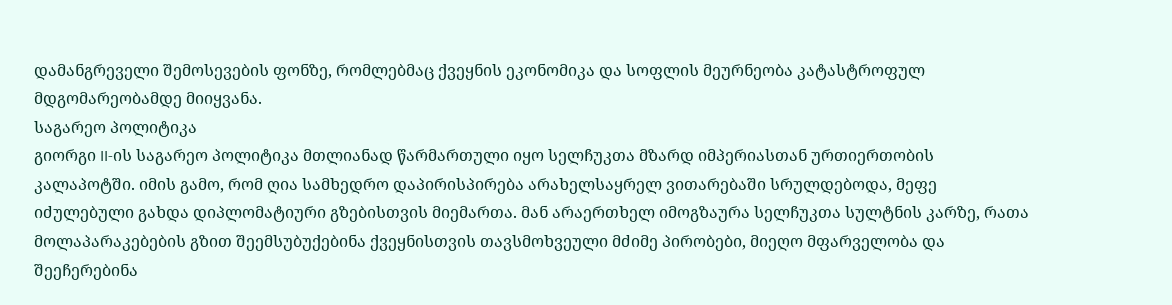დამანგრეველი შემოსევების ფონზე, რომლებმაც ქვეყნის ეკონომიკა და სოფლის მეურნეობა კატასტროფულ მდგომარეობამდე მიიყვანა.
საგარეო პოლიტიკა
გიორგი II-ის საგარეო პოლიტიკა მთლიანად წარმართული იყო სელჩუკთა მზარდ იმპერიასთან ურთიერთობის კალაპოტში. იმის გამო, რომ ღია სამხედრო დაპირისპირება არახელსაყრელ ვითარებაში სრულდებოდა, მეფე იძულებული გახდა დიპლომატიური გზებისთვის მიემართა. მან არაერთხელ იმოგზაურა სელჩუკთა სულტნის კარზე, რათა მოლაპარაკებების გზით შეემსუბუქებინა ქვეყნისთვის თავსმოხვეული მძიმე პირობები, მიეღო მფარველობა და შეეჩერებინა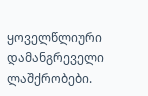ყოველწლიური დამანგრეველი ლაშქრობები.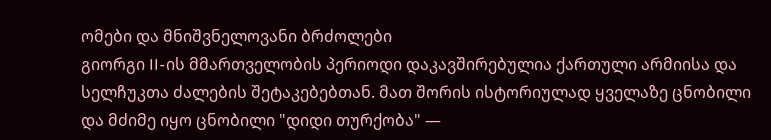ომები და მნიშვნელოვანი ბრძოლები
გიორგი II-ის მმართველობის პერიოდი დაკავშირებულია ქართული არმიისა და სელჩუკთა ძალების შეტაკებებთან. მათ შორის ისტორიულად ყველაზე ცნობილი და მძიმე იყო ცნობილი "დიდი თურქობა" —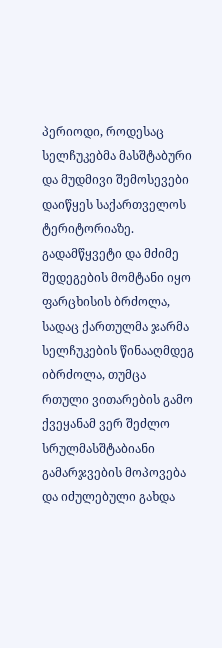პერიოდი, როდესაც სელჩუკებმა მასშტაბური და მუდმივი შემოსევები დაიწყეს საქართველოს ტერიტორიაზე. გადამწყვეტი და მძიმე შედეგების მომტანი იყო ფარცხისის ბრძოლა, სადაც ქართულმა ჯარმა სელჩუკების წინააღმდეგ იბრძოლა, თუმცა რთული ვითარების გამო ქვეყანამ ვერ შეძლო სრულმასშტაბიანი გამარჯვების მოპოვება და იძულებული გახდა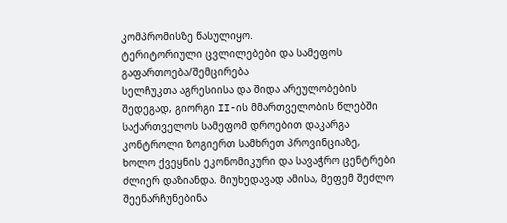კომპრომისზე წასულიყო.
ტერიტორიული ცვლილებები და სამეფოს გაფართოება/შემცირება
სელჩუკთა აგრესიისა და შიდა არეულობების შედეგად, გიორგი II-ის მმართველობის წლებში საქართველოს სამეფომ დროებით დაკარგა კონტროლი ზოგიერთ სამხრეთ პროვინციაზე, ხოლო ქვეყნის ეკონომიკური და სავაჭრო ცენტრები ძლიერ დაზიანდა. მიუხედავად ამისა, მეფემ შეძლო შეენარჩუნებინა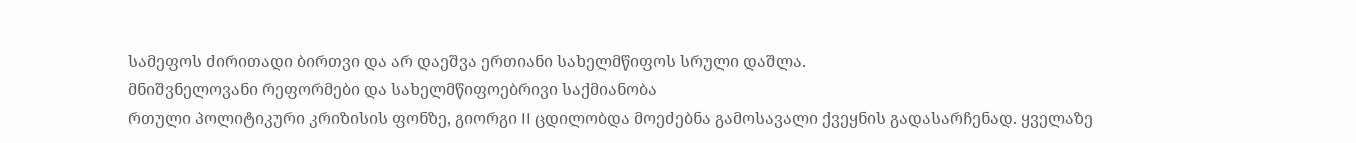სამეფოს ძირითადი ბირთვი და არ დაეშვა ერთიანი სახელმწიფოს სრული დაშლა.
მნიშვნელოვანი რეფორმები და სახელმწიფოებრივი საქმიანობა
რთული პოლიტიკური კრიზისის ფონზე, გიორგი II ცდილობდა მოეძებნა გამოსავალი ქვეყნის გადასარჩენად. ყველაზე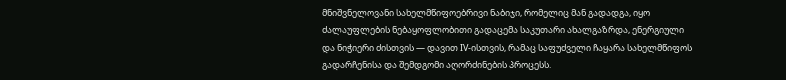მნიშვნელოვანი სახელმწიფოებრივი ნაბიჯი, რომელიც მან გადადგა, იყო ძალაუფლების ნებაყოფლობითი გადაცემა საკუთარი ახალგაზრდა, ენერგიული და ნიჭიერი ძისთვის — დავით IV-ისთვის, რამაც საფუძველი ჩაყარა სახელმწიფოს გადარჩენისა და შემდგომი აღორძინების პროცესს.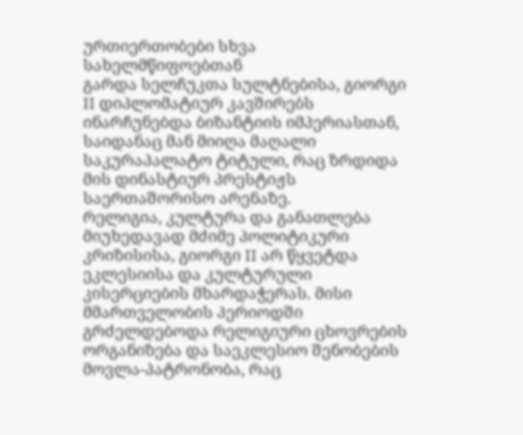ურთიერთობები სხვა სახელმწიფოებთან
გარდა სელჩუკთა სულტნებისა, გიორგი II დიპლომატიურ კავშირებს ინარჩუნებდა ბიზანტიის იმპერიასთან, საიდანაც მან მიიღა მაღალი საკურაპალატო ტიტული, რაც ზრდიდა მის დინასტიურ პრესტიჟს საერთაშორისო არენაზე.
რელიგია, კულტურა და განათლება
მიუხედავად მძიმე პოლიტიკური კრიზისისა, გიორგი II არ წყვეტდა ეკლესიისა და კულტურული კისერციების მხარდაჭერას. მისი მმართველობის პერიოდში გრძელდებოდა რელიგიური ცხოვრების ორგანიზება და საეკლესიო შენობების მოვლა-პატრონობა, რაც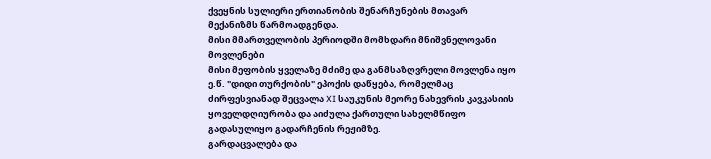ქვეყნის სულიერი ერთიანობის შენარჩუნების მთავარ მექანიზმს წარმოადგენდა.
მისი მმართველობის პერიოდში მომხდარი მნიშვნელოვანი მოვლენები
მისი მეფობის ყველაზე მძიმე და განმსაზღვრელი მოვლენა იყო ე.წ. "დიდი თურქობის" ეპოქის დაწყება, რომელმაც ძირფესვიანად შეცვალა XI საუკუნის მეორე ნახევრის კავკასიის ყოველდღიურობა და აიძულა ქართული სახელმწიფო გადასულიყო გადარჩენის რეჟიმზე.
გარდაცვალება და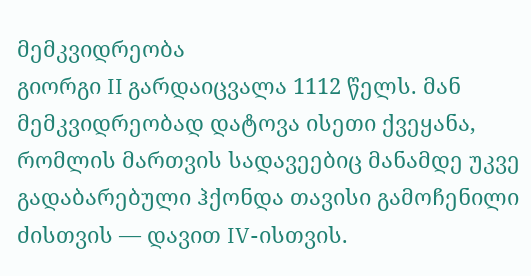მემკვიდრეობა
გიორგი II გარდაიცვალა 1112 წელს. მან მემკვიდრეობად დატოვა ისეთი ქვეყანა, რომლის მართვის სადავეებიც მანამდე უკვე გადაბარებული ჰქონდა თავისი გამოჩენილი ძისთვის — დავით IV-ისთვის.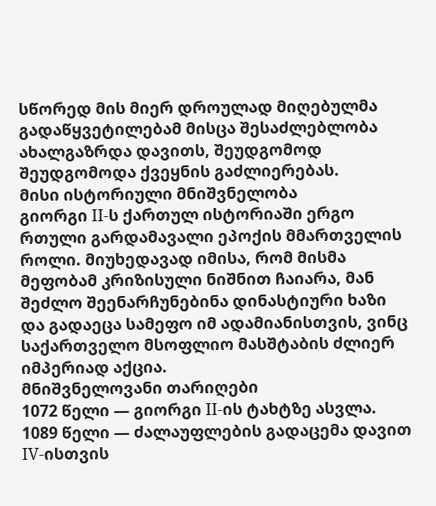სწორედ მის მიერ დროულად მიღებულმა გადაწყვეტილებამ მისცა შესაძლებლობა ახალგაზრდა დავითს, შეუდგომოდ შეუდგომოდა ქვეყნის გაძლიერებას.
მისი ისტორიული მნიშვნელობა
გიორგი II-ს ქართულ ისტორიაში ერგო რთული გარდამავალი ეპოქის მმართველის როლი. მიუხედავად იმისა, რომ მისმა მეფობამ კრიზისული ნიშნით ჩაიარა, მან შეძლო შეენარჩუნებინა დინასტიური ხაზი და გადაეცა სამეფო იმ ადამიანისთვის, ვინც საქართველო მსოფლიო მასშტაბის ძლიერ იმპერიად აქცია.
მნიშვნელოვანი თარიღები
1072 წელი — გიორგი II-ის ტახტზე ასვლა. 1089 წელი — ძალაუფლების გადაცემა დავით IV-ისთვის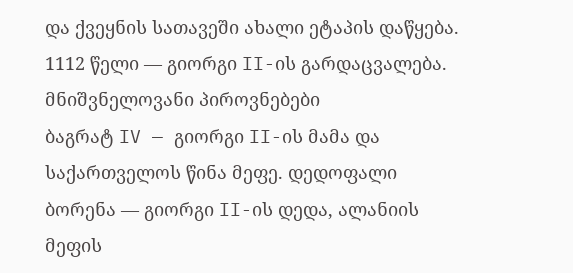და ქვეყნის სათავეში ახალი ეტაპის დაწყება. 1112 წელი — გიორგი II-ის გარდაცვალება.
მნიშვნელოვანი პიროვნებები
ბაგრატ IV — გიორგი II-ის მამა და საქართველოს წინა მეფე. დედოფალი ბორენა — გიორგი II-ის დედა, ალანიის მეფის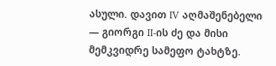ასული. დავით IV აღმაშენებელი — გიორგი II-ის ძე და მისი მემკვიდრე სამეფო ტახტზე.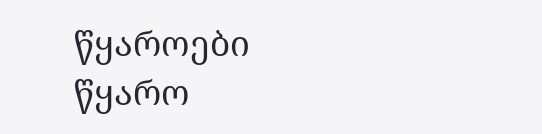წყაროები
წყარო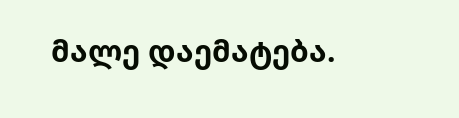მალე დაემატება.